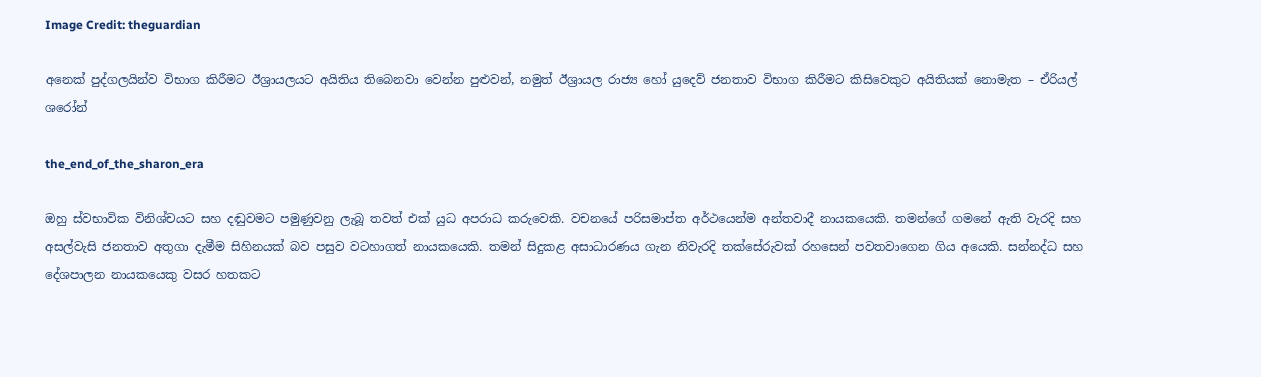Image Credit: theguardian

අනෙක් පුද්ගලයින්ව විභාග කිරීමට ඊශ්‍රායලයට අයිතිය තිබෙනවා වෙන්න පුළුවන්, නමුත් ඊශ්‍රායල රාජ්‍ය හෝ යුදෙව් ජනතාව විභාග කිරීමට කිසිවෙකුට අයිතියක් නොමැත – ඒරියල් ශරෝන්

the_end_of_the_sharon_era

ඔහු ස්වභාවික විනිශ්චයට සහ දඬුවමට පමුණුවනු ලැබූ තවත් එක් යුධ අපරාධ කරුවෙකි. වචනයේ පරිසමාප්ත අර්ථයෙන්ම අන්තවාදී නායකයෙකි. තමන්ගේ ගමනේ ඇති වැරදි සහ අසල්වැසි ජනතාව අතුගා දැමීම සිහිනයක් බව පසුව වටහාගත් නායකයෙකි. තමන් සිදුකළ අසාධාරණය ගැන නිවැරදි තක්සේරුවක් රහසෙන් පවතවාගෙන ගිය අයෙකි. සන්නද්ධ සහ දේශපාලන නායකයෙකු වසර හතකට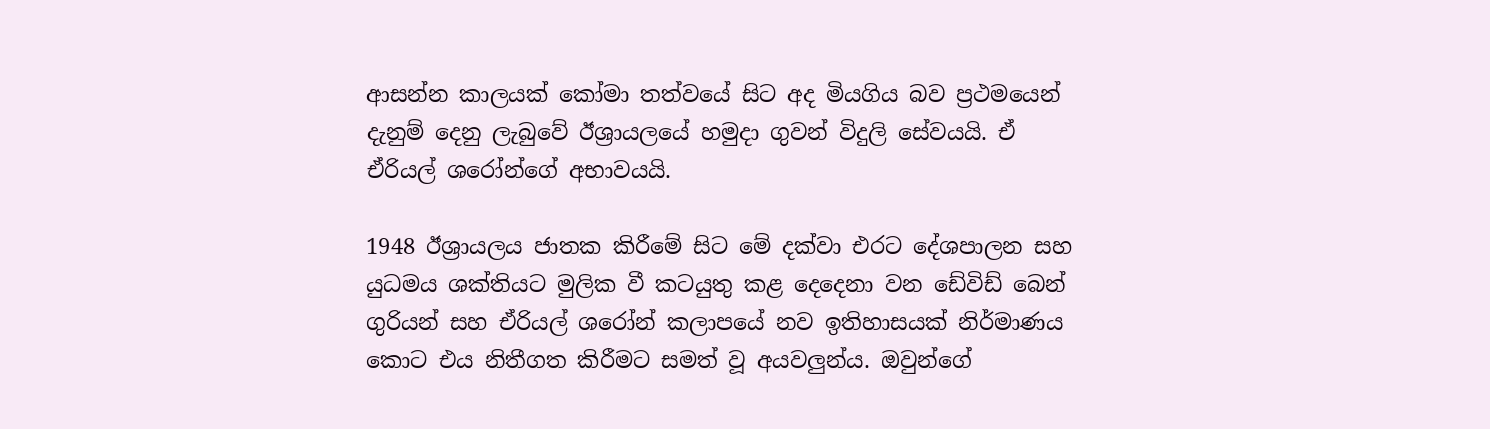ආසන්න කාලයක් කෝමා තත්වයේ සිට අද මියගිය බව ප්‍රථමයෙන් දැනුම් දෙනු ලැබුවේ ඊශ්‍රායලයේ හමුදා ගුවන් විදුලි සේවයයි. ඒ ඒරියල් ශරෝන්ගේ අභාවයයි.

1948 ඊශ්‍රායලය ජාතක කිරීමේ සිට මේ දක්වා එරට දේශපාලන සහ යුධමය ශක්තියට මුලික වී කටයුතු කළ දෙදෙනා වන ඩේවිඩ් බෙන් ගුරියන් සහ ඒරියල් ශරෝන් කලාපයේ නව ඉතිහාසයක් නිර්මාණය කොට එය නිතීගත කිරීමට සමත් වූ අයවලුන්ය. ඔවුන්ගේ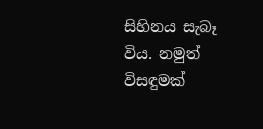සිහිනය සැබෑ විය. නමුත් විසඳුමක්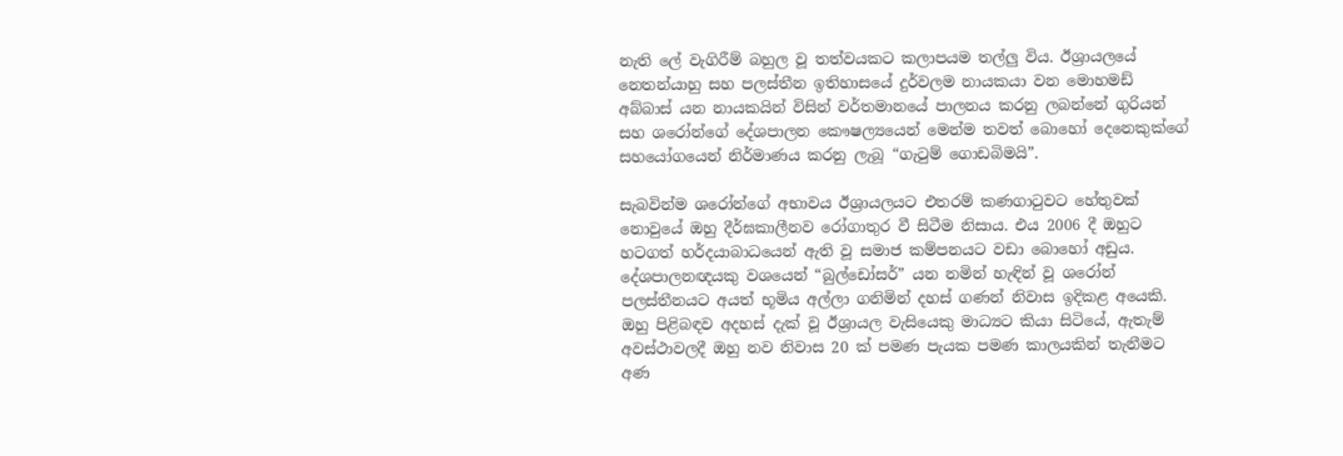නැති ලේ වැගිරීම් බහුල වූ තත්වයකට කලාපයම තල්ලු විය. ඊශ්‍රායලයේ නෙතන්යාහු සහ පලස්තීන ඉතිහාසයේ දුර්වලම නායකයා වන මොහමඩ් අබ්බාස් යන නායකයින් විසින් වර්තමානයේ පාලනය කරනු ලබන්නේ ගුරියන් සහ ශරෝන්ගේ දේශපාලන කෞෂල්‍යයෙන් මෙන්ම තවත් බොහෝ දෙනෙකුක්ගේ සහයෝගයෙන් නිර්මාණය කරනු ලැබූ “ගැටුම් ගොඩබිමයි”.

සැබවින්ම ශරෝන්ගේ අභාවය ඊශ්‍රායලයට එතරම් කණගාටුවට හේතුවක් නොවුයේ ඔහු දීර්ඝකාලීනව රෝගාතුර වී සිටීම නිසාය. එය 2006 දී ඔහුට හටගත් හර්දයාබාධයෙන් ඇති වූ සමාජ කම්පනයට වඩා බොහෝ අඩුය. දේශපාලනඥයකු වශයෙන් “බුල්ඩෝසර්” යන නමින් හැඳින් වූ ශරෝන් පලස්තීනයට අයත් භූමිය අල්ලා ගනිමින් දහස් ගණන් නිවාස ඉදිකළ අයෙකි. ඔහු පිළිබඳව අදහස් දැක් වූ ඊශ්‍රායල වැසියෙකු මාධ්‍යට කියා සිටියේ, ඇතැම් අවස්ථාවලදී ඔහු නව නිවාස 20 ක් පමණ පැයක පමණ කාලයකින් තැනීමට අණ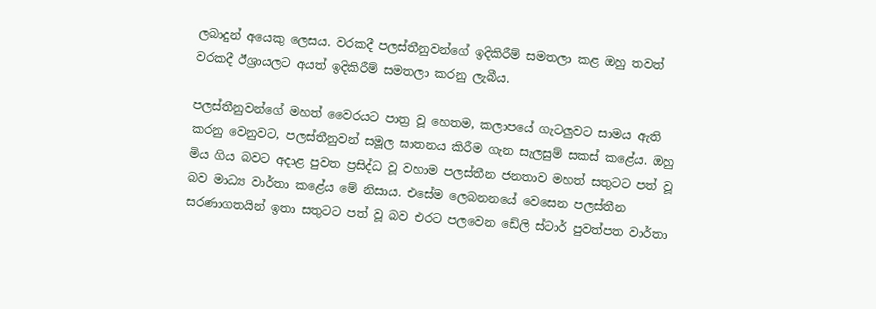ලබාදුන් අයෙකු ලෙසය. වරකදී පලස්තීනුවන්ගේ ඉදිකිරීම් සමතලා කළ ඔහු තවත් වරකදී ඊශ්‍රායලට අයත් ඉදිකිරීම් සමතලා කරනු ලැබීය.

පලස්තීනුවන්ගේ මහත් වෛරයට පාත්‍ර වූ හෙතම, කලාපයේ ගැටලුවට සාමය ඇති කරනු වෙනුවට, පලස්තීනුවන් සමූල ඝාතනය කිරීම ගැන සැලසුම් සකස් කළේය. ඔහු මිය ගිය බවට අදාළ පුවත ප්‍රසිද්ධ වූ වහාම පලස්තීන ජනතාව මහත් සතුටට පත් වූ බව මාධ්‍ය වාර්තා කළේය මේ නිසාය. එසේම ලෙබනනයේ වෙසෙන පලස්තීන සරණාගතයින් ඉතා සතුටට පත් වූ බව එරට පලවෙන ඩේලි ස්ටාර් පුවත්පත වාර්තා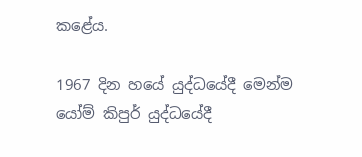කළේය.

1967 දින හයේ යුද්ධයේදී මෙන්ම යෝම් කිපුර් යුද්ධයේදී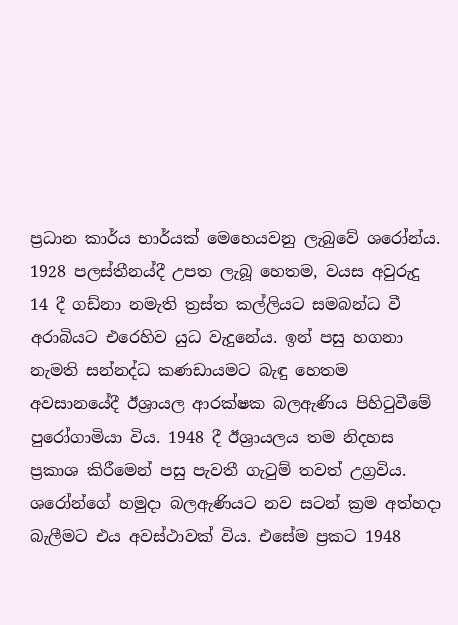ප්‍රධාන කාර්ය භාර්යක් මෙහෙයවනු ලැබුවේ ශරෝන්ය. 1928 පලස්තීනය්දී උපත ලැබූ හෙතම, වයස අවුරුදු 14 දී ගඩ්නා නමැති ත්‍රස්ත කල්ලියට සමබන්ධ වී අරාබියට එරෙහිව යුධ වැදුනේය. ඉන් පසු හගනා නැමති සන්නද්ධ කණඩායමට බැඳු හෙතම අවසානයේදී ඊශ්‍රායල ආරක්ෂක බලඇණිය පිහිටුවීමේ පුරෝගාමියා විය. 1948 දී ඊශ්‍රායලය තම නිදහස ප්‍රකාශ කිරීමෙන් පසු පැවතී ගැටුම් තවත් උග්‍රවිය. ශරෝන්ගේ හමුදා බලඇණියට නව සටන් ක්‍රම අත්හදා බැලීමට එය අවස්ථාවක් විය. එසේම ප්‍රකට 1948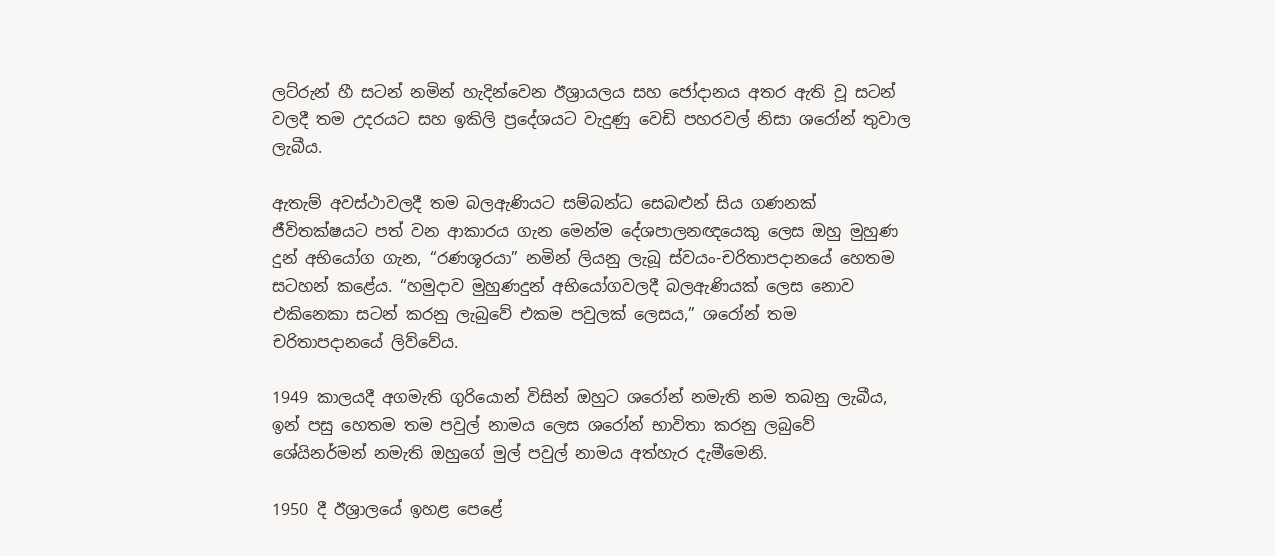ලට්රුන් හී සටන් නමින් හැදින්වෙන ඊශ්‍රායලය සහ ජෝදානය අතර ඇති වූ සටන් වලදී තම උදරයට සහ ඉකිලි ප්‍රදේශයට වැදුණු වෙඩි පහරවල් නිසා ශරෝන් තුවාල ලැබීය.

ඇතැම් අවස්ථාවලදී තම බලඇණියට සම්බන්ධ සෙබළුන් සිය ගණනක් ජීවිතක්ෂයට පත් වන ආකාරය ගැන මෙන්ම දේශපාලනඥයෙකු ලෙස ඔහු මුහුණ දුන් අභියෝග ගැන, “රණශූරයා” නමින් ලියනු ලැබූ ස්වයං-චරිතාපදානයේ හෙතම සටහන් කළේය. “හමුදාව මුහුණදුන් අභියෝගවලදී බලඇණියක් ලෙස නොව එකිනෙකා සටන් කරනු ලැබුවේ එකම පවුලක් ලෙසය,” ශරෝන් තම චරිතාපදානයේ ලිව්වේය.

1949 කාලයදී අගමැති ගුරියොන් විසින් ඔහුට ශරෝන් නමැති නම තබනු ලැබීය, ඉන් පසු හෙතම තම පවුල් නාමය ලෙස ශරෝන් භාවිතා කරනු ලබුවේ ශේයිනර්මන් නමැති ඔහුගේ මුල් පවුල් නාමය අත්හැර දැමීමෙනි.

1950 දී ඊශ්‍රාලයේ ඉහළ පෙළේ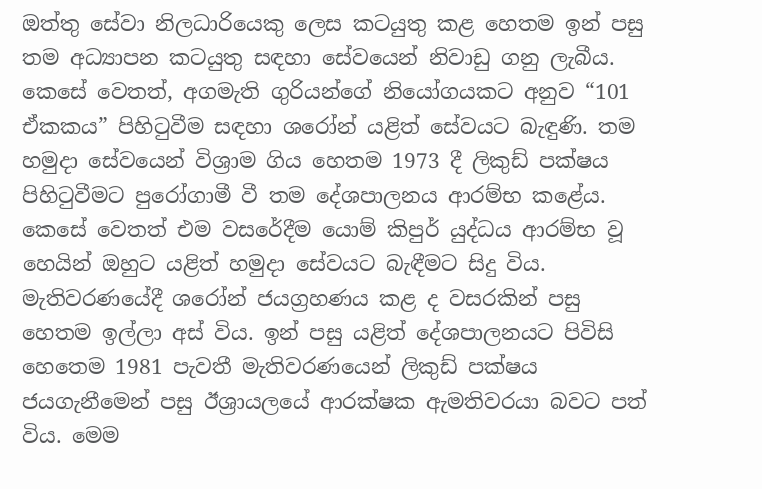ඔත්තු සේවා නිලධාරියෙකු ලෙස කටයුතු කළ හෙතම ඉන් පසු තම අධ්‍යාපන කටයුතු සඳහා සේවයෙන් නිවාඩු ගනු ලැබීය. කෙසේ වෙතත්, අගමැති ගුරියන්ගේ නියෝගයකට අනුව “101 ඒකකය” පිහිටුවීම සඳහා ශරෝන් යළිත් සේවයට බැඳුණි. තම හමුදා සේවයෙන් විශ්‍රාම ගිය හෙතම 1973 දී ලිකුඩ් පක්ෂය පිහිටුවීමට පුරෝගාමී වී තම දේශපාලනය ආරම්භ කළේය. කෙසේ වෙතත් එම වසරේදීම යොම් කිපුර් යුද්ධය ආරම්භ වූ හෙයින් ඔහුට යළිත් හමුදා සේවයට බැඳීමට සිදු විය. මැතිවරණයේදී ශරෝන් ජයග්‍රහණය කළ ද වසරකින් පසු හෙතම ඉල්ලා අස් විය. ඉන් පසු යළිත් දේශපාලනයට පිවිසි හෙතෙම 1981 පැවතී මැතිවරණයෙන් ලිකුඩ් පක්ෂය ජයගැනීමෙන් පසු ඊශ්‍රායලයේ ආරක්ෂක ඇමතිවරයා බවට පත් විය. මෙම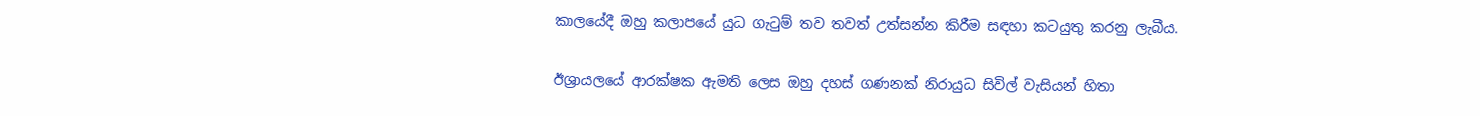කාලයේදී ඔහු කලාපයේ යුධ ගැටුම් තව තවත් උත්සන්න කිරීම සඳහා කටයුතු කරනු ලැබීය.

ඊශ්‍රායලයේ ආරක්ෂක ඇමති ලෙස ඔහු දහස් ගණනක් නිරායුධ සිවිල් වැසියන් හිතා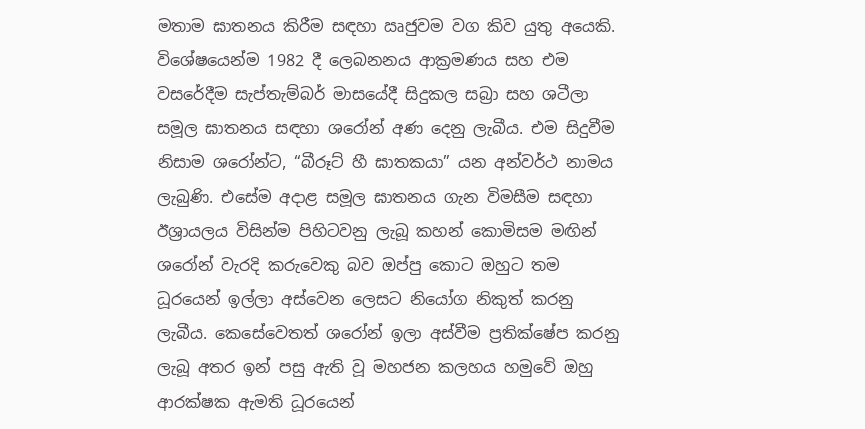මතාම ඝාතනය කිරීම සඳහා ඍජුවම වග කිව යුතු අයෙකි. විශේෂයෙන්ම 1982 දී ලෙබනනය ආක්‍රමණය සහ එම වසරේදීම සැප්තැම්බර් මාසයේදී සිදුකල සබ්‍රා සහ ශටීලා සමූල ඝාතනය සඳහා ශරෝන් අණ දෙනු ලැබීය. එම සිදුවීම නිසාම ශරෝන්ට, “බීරූට් හී ඝාතකයා” යන අන්වර්ථ නාමය ලැබුණි. එසේම අදාළ සමූල ඝාතනය ගැන විමසීම සඳහා ඊශ්‍රායලය විසින්ම පිහිටවනු ලැබූ කහන් කොමිසම මඟින් ශරෝන් වැරදි කරුවෙකු බව ඔප්පු කොට ඔහුට තම ධූරයෙන් ඉල්ලා අස්වෙන ලෙසට නියෝග නිකුත් කරනු ලැබීය. කෙසේවෙතත් ශරෝන් ඉලා අස්වීම ප්‍රතික්ෂේප කරනු ලැබූ අතර ඉන් පසු ඇති වූ මහජන කලහය හමුවේ ඔහු ආරක්ෂක ඇමති ධූරයෙන්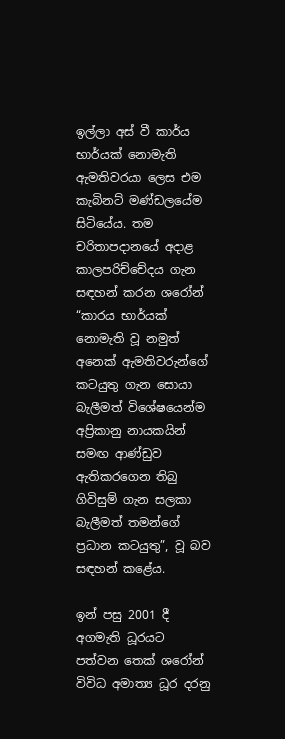ඉල්ලා අස් වී කාර්ය භාර්යක් නොමැති ඇමතිවරයා ලෙස එම කැබිනට් මණ්ඩලයේම සිටියේය. තම චරිතාපදානයේ අදාළ කාලපරිච්චේදය ගැන සඳහන් කරන ශරෝන් “කාරය භාර්යක් නොමැති වූ නමුත් අනෙක් ඇමතිවරුන්ගේ කටයුතු ගැන සොයා බැලීමත් විශේෂයෙන්ම අප්‍රිකානු නායකයින් සමඟ ආණ්ඩුව ඇතිකරගෙන තිබු ගිවිසුම් ගැන සලකා බැලීමත් තමන්ගේ ප්‍රධාන කටයුතු”, වූ බව සඳහන් කළේය.

ඉන් පසු 2001 දී අගමැති ධූරයට පත්වන තෙක් ශරෝන් විවිධ අමාත්‍ය ධූර දරනු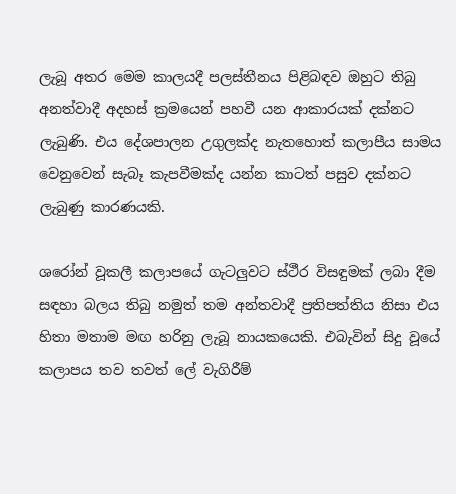ලැබූ අතර මෙම කාලයදී පලස්තීනය පිළිබඳව ඔහුට තිබු අනත්වාදී අදහස් ක්‍රමයෙන් පහවී යන ආකාරයක් දක්නට ලැබුණි. එය දේශපාලන උගුලක්ද නැතහොත් කලාපීය සාමය වෙනුවෙන් සැබෑ කැපවීමක්ද යන්න කාටත් පසුව දක්නට ලැබුණු කාරණයකි.

ශරෝන් වූකලී කලාපයේ ගැටලුවට ස්ථීර විසඳුමක් ලබා දීම සඳහා බලය තිබු නමුත් තම අන්තවාදී ප්‍රතිපත්තිය නිසා එය හිතා මතාම මඟ හරිනු ලැබූ නායකයෙකි. එබැවින් සිදු වූයේ කලාපය තව තවත් ලේ වැගිරීම්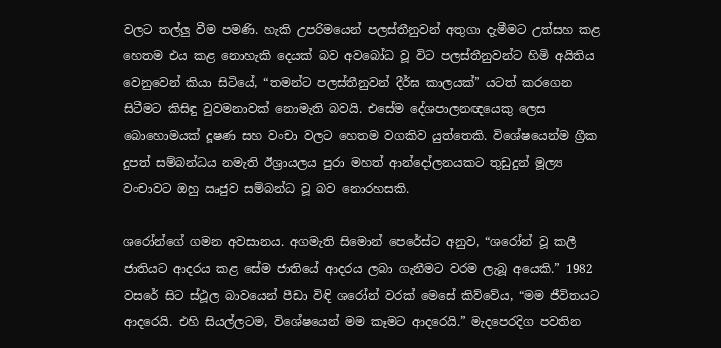වලට තල්ලු වීම පමණි. හැකි උපරිමයෙන් පලස්තීනුවන් අතුගා දැමීමට උත්සහ කළ හෙතම එය කළ නොහැකි දෙයක් බව අවබෝධ වූ විට පලස්තීනුවන්ට හිමි අයිතිය වෙනුවෙන් කියා සිටියේ, “තමන්ට පලස්තීනුවන් දීර්ඝ කාලයක්” යටත් කරගෙන සිටීමට කිසිඳු වුවමනාවක් නොමැති බවයි. එසේම දේශපාලනඥයෙකු ලෙස බොහොමයක් දූෂණ සහ වංචා වලට හෙතම වගකිව යුත්තෙකි. විශේෂයෙන්ම ග්‍රීක දුපත් සම්බන්ධය නමැති ඊශ්‍රායලය පුරා මහත් ආන්දෝලනයකට තුඩුදුන් මූල්‍ය වංචාවට ඔහු ඍජුව සම්බන්ධ වූ බව නොරහසකි.

ශරෝන්ගේ ගමන අවසානය. අගමැති සිමොන් පෙරේස්ට අනුව, “ශරෝන් වූ කලී ජාතියට ආදරය කළ සේම ජාතියේ ආදරය ලබා ගැනීමට වරම ලැබූ අයෙකි.” 1982 වසරේ සිට ස්ථූල බාවයෙන් පීඩා විඳි ශරෝන් වරක් මෙසේ කිව්වේය, “මම ජීවිතයට ආදරෙයි. එහි සියල්ලටම, විශේෂයෙන් මම කෑමට ආදරෙයි.” මැදපෙරදිග පවතින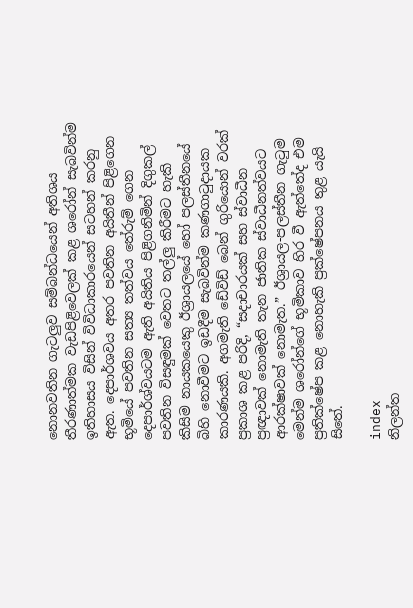නොනවතින ගැටලුව සම්බන්ධයෙන් අතිශය තීරණාත්මක වැඩපිළිවෙලක් කළ ශරෝන් සැබවින්ම ඉතිහාසය විසින් විවිධාකාරයෙන් සටහන් කරනු ඇත. දෙපාර්ශවය අතර පවතින අයිතීන් පිළිගෙන භූමියේ පවතින සත්‍ය තත්වය තේරුම් ගෙන දෙපාර්ශ්වයටම ඇති අයිතිය පිළිගනිමින් දිගුකල් පවතින විසඳුමක් වෙතට තල්ලු කිරීමට හැකි කිසිම නායකයෙකු ඊශ්‍රායලයේ හෝ පලස්තීනයේ බිහි නොවීමට ඉඩදීම සැබවින්ම කණගාටුදායක කාරණයකි. අගමැති ඩේවිඩ් බෙන් ගුරියොන් වරක් ප්‍රකාශ කළ පරිදි, “සදාචාරයක් සහ ස්වාධීන ප්‍රඥාවක් නොමැති තැන ජාතික ස්වාධීනත්වයට ආරක්ෂාවක් නොමැත.” ඊශ්‍රායල-පලස්තීන ගැටුම මෙන්ම ශරෝන්ගේ භූමිකාව හිර වී ඇත්තේද එම ප්‍රතික්ෂේප කළ නොහැකි ප්‍රක්ෂේපනය තුළ යැයි සිතේ.

index
නිලන්ත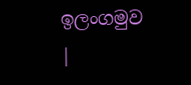ඉලංගමුව
|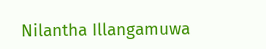Nilantha Illangamuwa